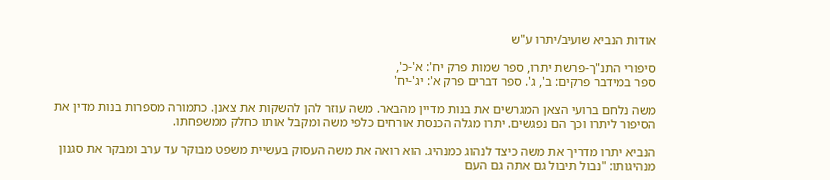אודות הנביא שועיב/יתרו ע"ש

סיפורי התנ"ך-פרשת יתרו, ספר שמות פרק יח': א'-כ',
ספר במידבר פרקים: ב', ג'. ספר דברים פרק א': יג'-יח'

משה נלחם ברועי הצאן המגרשים את בנות מדיין מהבאר. משה עוזר להן להשקות את צאנן. כתמורה מספרות בנות מדין את הסיפור ליתרו וכך הם נפגשים. יתרו מגלה הכנסת אורחים כלפי משה ומקבל אותו כחלק ממשפחתו.

הנביא יתרו מדריך את משה כיצד לנהוג כמנהיג. הוא רואה את משה העסוק בעשיית משפט מבוקר עד ערב ומבקר את סגנון מנהיגותו: "נבול תיבול גם אתה גם העם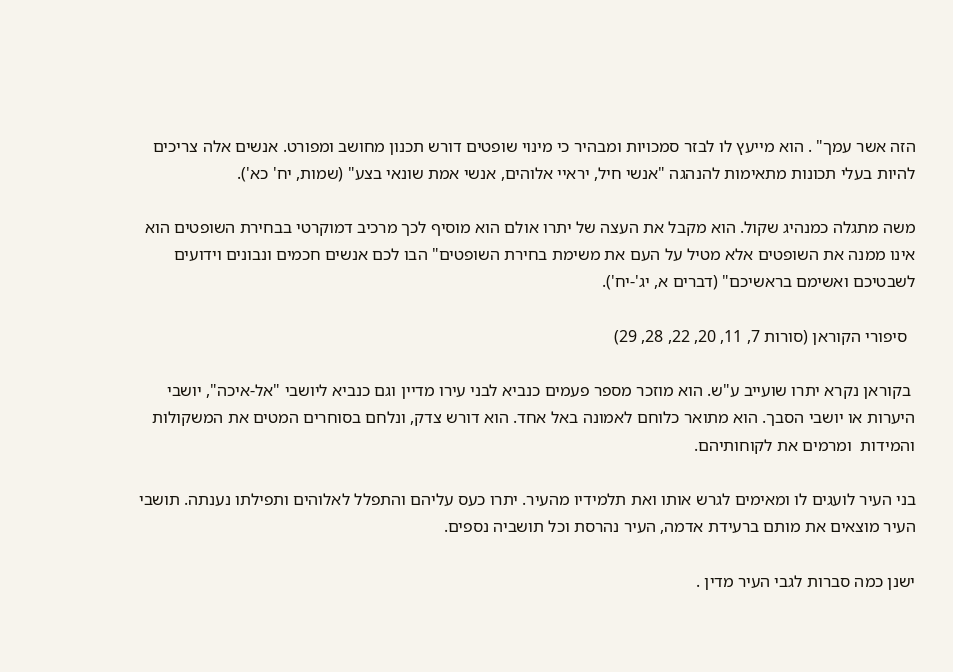הזה אשר עמך" . הוא מייעץ לו לבזר סמכויות ומבהיר כי מינוי שופטים דורש תכנון מחושב ומפורט. אנשים אלה צריכים להיות בעלי תכונות מתאימות להנהגה "אנשי חיל, יראיי אלוהים, אנשי אמת שונאי בצע" (שמות, יח' כא').

משה מתגלה כמנהיג שקול. הוא מקבל את העצה של יתרו אולם הוא מוסיף לכך מרכיב דמוקרטי בבחירת השופטים הוא אינו ממנה את השופטים אלא מטיל על העם את משימת בחירת השופטים" הבו לכם אנשים חכמים ונבונים וידועים לשבטיכם ואשימם בראשיכם" (דברים א, יג'-יח').

  סיפורי הקוראן (סורות 7, 11, 20, 22, 28, 29)

 בקוראן נקרא יתרו שועייב ע"ש. הוא מוזכר מספר פעמים כנביא לבני עירו מדיין וגם כנביא ליושבי "אל-איכה", יושבי היערות או יושבי הסבך. הוא מתואר כלוחם לאמונה באל אחד. הוא דורש צדק, ונלחם בסוחרים המטים את המשקולות והמידות  ומרמים את לקוחותיהם.

בני העיר לועגים לו ומאימים לגרש אותו ואת תלמידיו מהעיר. יתרו כעס עליהם והתפלל לאלוהים ותפילתו נענתה. תושבי העיר מוצאים את מותם ברעידת אדמה, העיר נהרסת וכל תושביה נספים.

ישנן כמה סברות לגבי העיר מדין .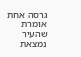גרסה אחת אומרת שהעיר נמצאת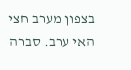בצפון מערב חצי האי ערב. סברה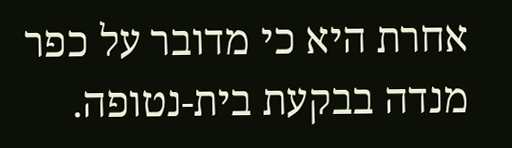אחרת היא כי מדובר על כפר מנדה בבקעת בית-נטופה.